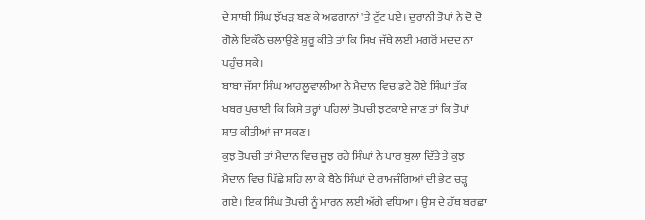ਦੇ ਸਾਥੀ ਸਿੰਘ ਝੱਖੜ ਬਣ ਕੇ ਅਫਗਾਨਾਂ 'ਤੇ ਟੁੱਟ ਪਏ। ਦੁਰਾਨੀ ਤੋਪਾਂ ਨੇ ਦੋ ਦੋ ਗੋਲੇ ਇਕੱਠੇ ਚਲਾਉਣੇ ਸ਼ੁਰੂ ਕੀਤੇ ਤਾਂ ਕਿ ਸਿਖ ਜੱਥੇ ਲਈ ਮਗਰੋਂ ਮਦਦ ਨਾ ਪਹੁੰਚ ਸਕੇ।
ਬਾਬਾ ਜੱਸਾ ਸਿੰਘ ਆਹਲੂਵਾਲੀਆ ਨੇ ਮੈਦਾਨ ਵਿਚ ਡਟੇ ਹੋਏ ਸਿੰਘਾਂ ਤੱਕ ਖਬਰ ਪੁਚਾਈ ਕਿ ਕਿਸੇ ਤਰ੍ਹਾਂ ਪਹਿਲਾਂ ਤੋਪਚੀ ਝਟਕਾਏ ਜਾਣ ਤਾਂ ਕਿ ਤੋਪਾਂ ਸ਼ਾਤ ਕੀਤੀਆਂ ਜਾ ਸਕਣ।
ਕੁਝ ਤੋਪਚੀ ਤਾਂ ਮੈਦਾਨ ਵਿਚ ਜੂਝ ਰਹੇ ਸਿੰਘਾਂ ਨੇ ਪਾਰ ਬੁਲਾ ਦਿੱਤੇ ਤੇ ਕੁਝ ਮੈਦਾਨ ਵਿਚ ਪਿੱਛੇ ਸ਼ਹਿ ਲਾ ਕੇ ਬੈਠੇ ਸਿੰਘਾਂ ਦੇ ਰਾਮਜੰਗਿਆਂ ਦੀ ਭੇਟ ਚੜ੍ਹ ਗਏ। ਇਕ ਸਿੰਘ ਤੋਪਚੀ ਨੂੰ ਮਾਰਨ ਲਈ ਅੱਗੇ ਵਧਿਆ। ਉਸ ਦੇ ਹੱਥ ਬਰਛਾ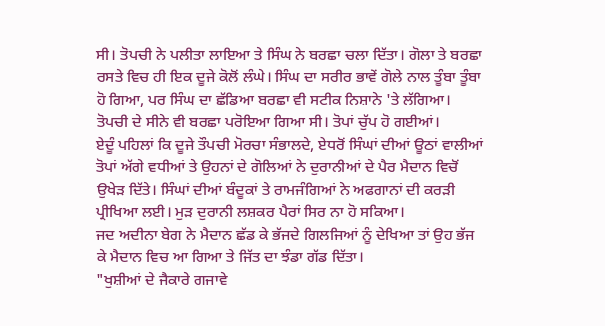ਸੀ। ਤੋਪਚੀ ਨੇ ਪਲੀਤਾ ਲਾਇਆ ਤੇ ਸਿੰਘ ਨੇ ਬਰਛਾ ਚਲਾ ਦਿੱਤਾ। ਗੋਲਾ ਤੇ ਬਰਛਾ ਰਸਤੇ ਵਿਚ ਹੀ ਇਕ ਦੂਜੇ ਕੋਲੋਂ ਲੰਘੇ। ਸਿੰਘ ਦਾ ਸਰੀਰ ਭਾਵੇਂ ਗੋਲੇ ਨਾਲ ਤੂੰਬਾ ਤੂੰਬਾ ਹੋ ਗਿਆ, ਪਰ ਸਿੰਘ ਦਾ ਛੱਡਿਆ ਬਰਛਾ ਵੀ ਸਟੀਕ ਨਿਸ਼ਾਨੇ 'ਤੇ ਲੱਗਿਆ। ਤੋਪਚੀ ਦੇ ਸੀਨੇ ਵੀ ਬਰਛਾ ਪਰੋਇਆ ਗਿਆ ਸੀ। ਤੋਪਾਂ ਚੁੱਪ ਹੋ ਗਈਆਂ।
ਏਦੂੰ ਪਹਿਲਾਂ ਕਿ ਦੂਜੇ ਤੌਪਚੀ ਮੋਰਚਾ ਸੰਭਾਲਦੇ, ਏਧਰੋਂ ਸਿੰਘਾਂ ਦੀਆਂ ਊਠਾਂ ਵਾਲੀਆਂ ਤੋਪਾਂ ਅੱਗੇ ਵਧੀਆਂ ਤੇ ਉਹਨਾਂ ਦੇ ਗੋਲਿਆਂ ਨੇ ਦੁਰਾਨੀਆਂ ਦੇ ਪੈਰ ਮੈਦਾਨ ਵਿਚੋਂ ਉਖੇੜ ਦਿੱਤੇ। ਸਿੰਘਾਂ ਦੀਆਂ ਬੰਦੂਕਾਂ ਤੇ ਰਾਮਜੰਗਿਆਂ ਨੇ ਅਫਗਾਨਾਂ ਦੀ ਕਰੜੀ ਪ੍ਰੀਖਿਆ ਲਈ। ਮੁੜ ਦੁਰਾਨੀ ਲਸ਼ਕਰ ਪੈਰਾਂ ਸਿਰ ਨਾ ਹੋ ਸਕਿਆ।
ਜਦ ਅਦੀਨਾ ਬੇਗ ਨੇ ਮੈਦਾਨ ਛੱਡ ਕੇ ਭੱਜਦੇ ਗਿਲਜਿਆਂ ਨੂੰ ਦੇਖਿਆ ਤਾਂ ਉਹ ਭੱਜ ਕੇ ਮੈਦਾਨ ਵਿਚ ਆ ਗਿਆ ਤੇ ਜਿੱਤ ਦਾ ਝੰਡਾ ਗੱਡ ਦਿੱਤਾ।
"ਖੁਸ਼ੀਆਂ ਦੇ ਜੈਕਾਰੇ ਗਜਾਵੇ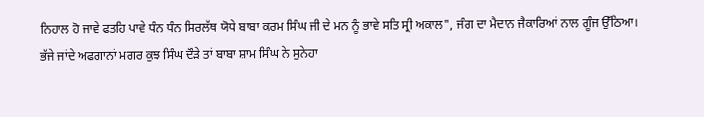ਨਿਹਾਲ ਹੋ ਜਾਵੇ ਫਤਹਿ ਪਾਵੇ ਧੰਨ ਧੰਨ ਸਿਰਲੱਥ ਯੋਧੇ ਬਾਬਾ ਕਰਮ ਸਿੰਘ ਜੀ ਦੇ ਮਨ ਨੂੰ ਭਾਵੇ ਸਤਿ ਸ੍ਰੀ ਅਕਾਲ", ਜੰਗ ਦਾ ਮੈਦਾਨ ਜੈਕਾਰਿਆਂ ਨਾਲ ਗੂੰਜ ਉੱਠਿਆ।
ਭੱਜੇ ਜਾਂਦੇ ਅਫਗਾਨਾਂ ਮਗਰ ਕੁਝ ਸਿੰਘ ਦੌੜੇ ਤਾਂ ਬਾਬਾ ਸ਼ਾਮ ਸਿੰਘ ਨੇ ਸੁਨੇਹਾ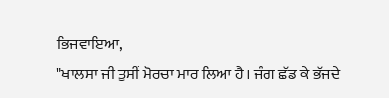ਭਿਜਵਾਇਆ,
"ਖਾਲਸਾ ਜੀ ਤੁਸੀਂ ਮੋਰਚਾ ਮਾਰ ਲਿਆ ਹੈ। ਜੰਗ ਛੱਡ ਕੇ ਭੱਜਦੇ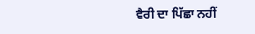ਵੈਰੀ ਦਾ ਪਿੱਛਾ ਨਹੀਂ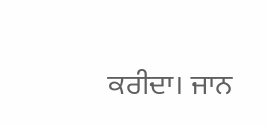ਕਰੀਦਾ। ਜਾਨ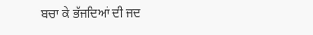ਬਚਾ ਕੇ ਭੱਜਦਿਆਂ ਦੀ ਜਦ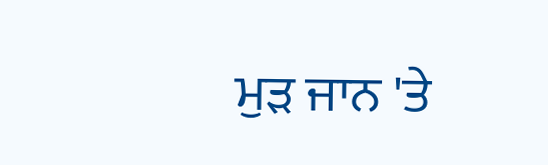ਮੁੜ ਜਾਨ 'ਤੇ